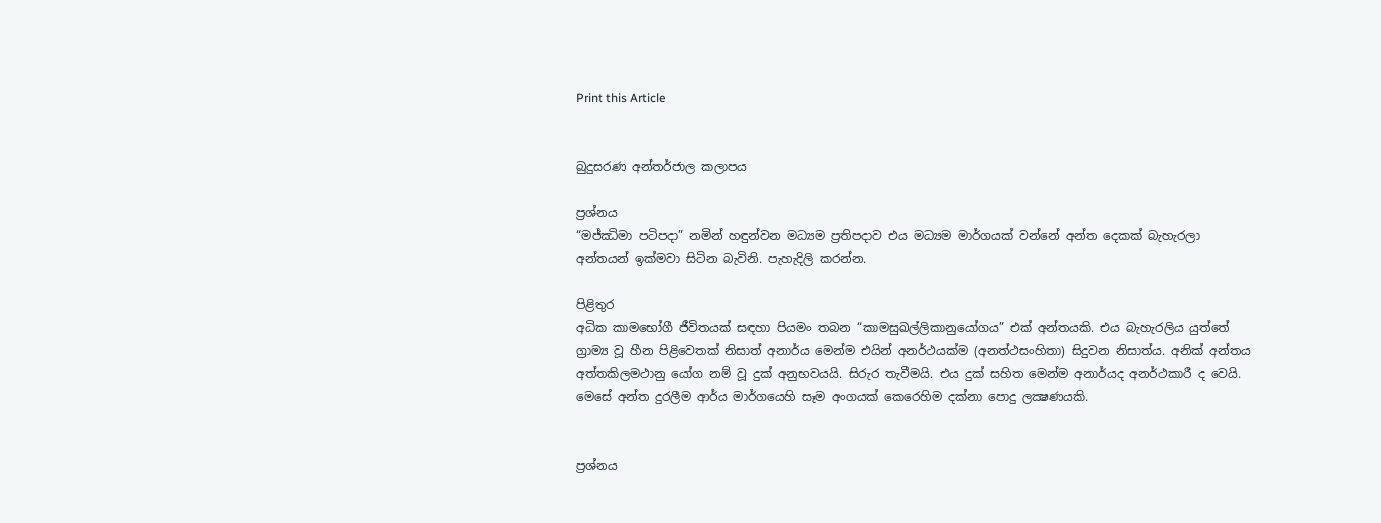Print this Article


බුදුසරණ අන්තර්ජාල කලාපය

ප්‍රශ්නය
“මජ්ඣිමා පටිපදා” නමින් හඳුන්වන මධ්‍යම ප්‍රතිපදාව එය මධ්‍යම මාර්ගයක් වන්නේ අන්ත දෙකක් බැහැරලා අන්තයන් ඉක්මවා සිටින බැවිනි. පැහැදිලි කරන්න.

පිළිතුර
අධික කාමභෝගී ජීවිතයක් සඳහා පියමං තබන “කාමසුඛල්ලිකානුයෝගය” එක් අන්තයකි. එය බැහැරලිය යුත්තේ ග්‍රාම්‍ය වූ හීන පිළිවෙතක් නිසාත් අනාර්ය මෙන්ම එයින් අනර්ථයක්ම (අනත්ථසංහිතා) සිදුවන නිසාත්ය. අනික් අන්තය අත්තකිලමථානු යෝග නම් වූ දුක් අනුභවයයි. සිරුර තැවීමයි. එය දුක් සහිත මෙන්ම අනාර්යද අනර්ථකාරී ද වෙයි. මෙසේ අන්ත දුරලීම ආර්ය මාර්ගයෙහි සෑම අංගයක් කෙරෙහිම දක්නා පොදු ලක්‍ෂණයකි.


ප්‍රශ්නය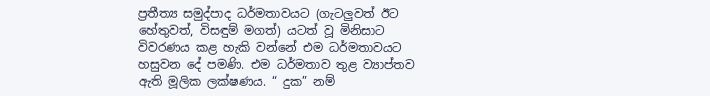ප්‍රතීත්‍ය සමුද්පාද ධර්මතාවයට (ගැටලුවත් ඊට හේතුවත්, විසඳුම් මගත්) යටත් වූ මිනිසාට විවරණය කළ හැකි වන්නේ එම ධර්මතාවයට හසුවන දේ පමණි. එම ධර්මතාව තුළ ව්‍යාප්තව ඇති මූලික ලක්ෂණය. “ දුක” නම්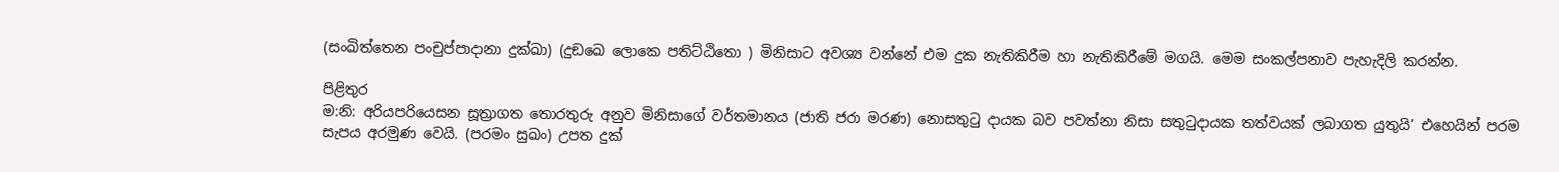(සංඛිත්තෙන පංචුප්පාදානා දුක්ඛා) (දුඞඛෙ ලොකෙ පතිට්ඨිතො ) මිනිසාට අවශ්‍ය වන්නේ එම දුක නැතිකිරීම හා නැතිකිරීමේ මගයි. මෙම සංකල්පනාව පැහැදිලි කරන්න.

පිළිතුර
ම:නි: අරියපරියෙසන සූත්‍රාගත තොරතුරු අනුව මිනිසාගේ වර්තමානය (ජාති ජරා මරණ) නොසතුටු දායක බව පවත්නා නිසා සතුටුදායක තත්වයක් ලබාගත යුතුයි’ එහෙයින් පරම සැපය අරමුණ වෙයි. (පරමං සුඛං) උපත දුක්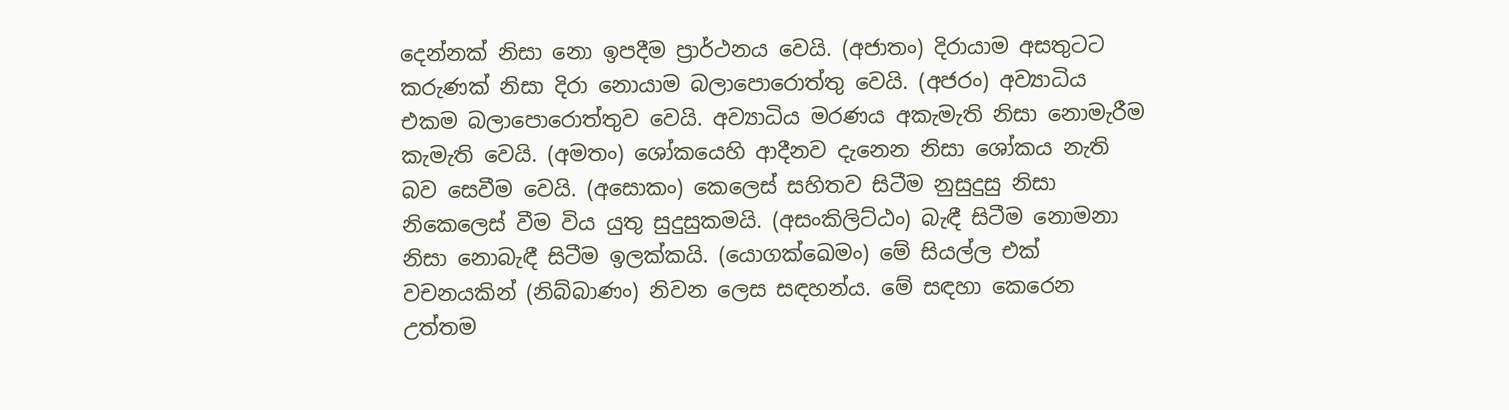දෙන්නක් නිසා නො ඉපදීම ප්‍රාර්ථනය වෙයි. (අජාතං) දිරායාම අසතුටට කරුණක් නිසා දිරා නොයාම බලාපොරොත්තු වෙයි. (අජරං) අව්‍යාධිය එකම බලාපොරොත්තුව වෙයි. අව්‍යාධිය මරණය අකැමැති නිසා නොමැරීම කැමැති වෙයි. (අමතං) ශෝකයෙහි ආදීනව දැනෙන නිසා ශෝකය නැති බව සෙවීම වෙයි. (අසොකං) කෙලෙස් සහිතව සිටීම නුසුදුසු නිසා නිකෙලෙස් වීම විය යුතු සුදුසුකමයි. (අසංකිලිට්ඨං) බැඳී සිටීම නොමනා නිසා නොබැඳී සිටීම ඉලක්කයි. (යොගක්ඛෙමං) මේ සියල්ල එක් වචනයකින් (නිබ්බාණං) නිවන ලෙස සඳහන්ය. මේ සඳහා කෙරෙන උත්තම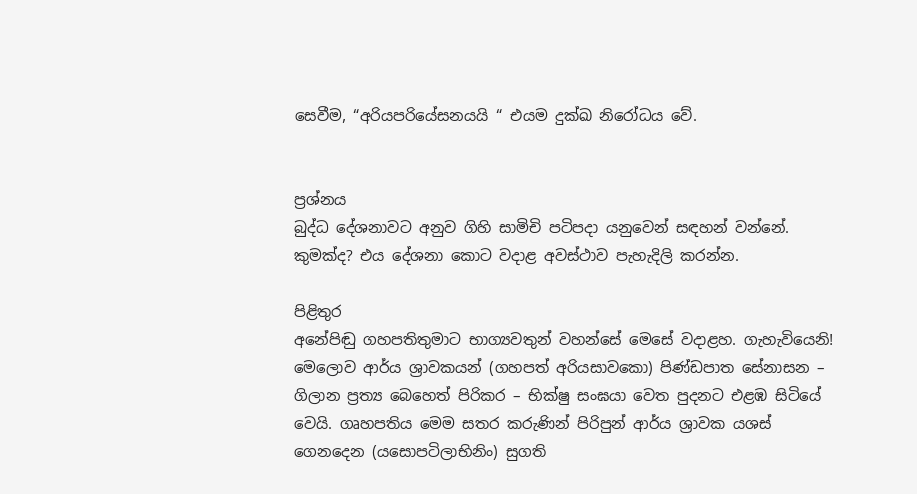සෙවීම, “අරියපරියේසනයයි “ එයම දුක්ඛ නිරෝධය වේ.


ප්‍රශ්නය
බුද්ධ දේශනාවට අනුව ගිහි සාමිචි පටිපදා යනුවෙන් සඳහන් වන්නේ. කුමක්ද? එය දේශනා කොට වදාළ අවස්ථාව පැහැදිලි කරන්න.

පිළිතුර
අනේපිඬු ගහපතිතුමාට භාග්‍යවතුන් වහන්සේ මෙසේ වදාළහ. ගැහැවියෙනි! මෙලොව ආර්ය ශ්‍රාවකයන් (ගහපත් අරියසාවකො) පිණ්ඩපාත සේනාසන – ගිලාන ප්‍රත්‍ය බෙහෙත් පිරිකර – භික්ෂු සංඝයා වෙත පුදනට එළඹ සිටියේ වෙයි. ගෘහපතිය මෙම සතර කරුණින් පිරිපුන් ආර්ය ශ්‍රාවක යශස් ගෙනදෙන (යසොපටිලාභිනිං) සුගති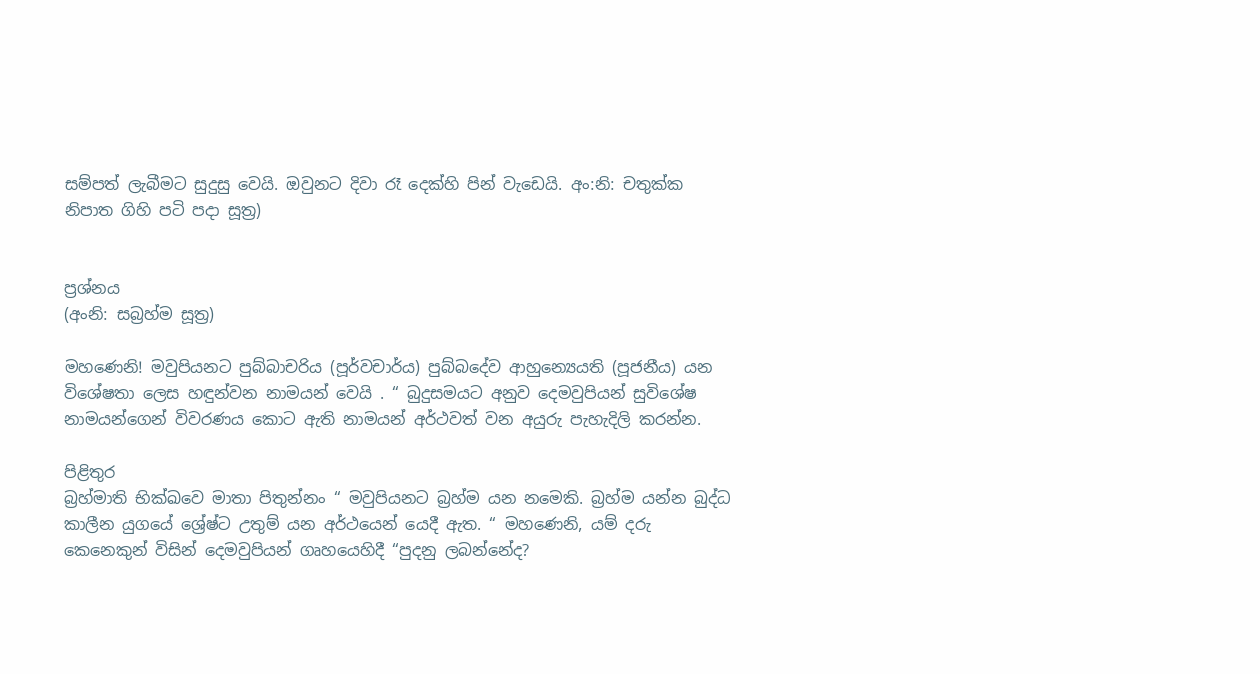සම්පත් ලැබීමට සුදුසු වෙයි. ඔවුනට දිවා රෑ දෙක්හි පින් වැඩෙයි. අං:නි: චතුක්ක නිපාත ගිහි පටි පදා සූත්‍ර)


ප්‍රශ්නය
(අංනි: සබ්‍රහ්ම සූත්‍ර)

මහණෙනි! මවුපියනට පුබ්බාචරිය (පූර්වචාර්ය) පුබ්බදේව ආහුන්‍යෙයති (පූජනීය) යන විශේෂතා ලෙස හඳුන්වන නාමයන් වෙයි . “ බුදුසමයට අනුව දෙමවුපියන් සුවිශේෂ නාමයන්ගෙන් විවරණය කොට ඇති නාමයන් අර්ථවත් වන අයුරු පැහැදිලි කරන්න.

පිළිතුර
බ්‍රහ්මාති භික්ඛවෙ මාතා පිතුන්නං “ මවුපියනට බ්‍රහ්ම යන නමෙකි. බ්‍රහ්ම යන්න බුද්ධ කාලීන යුගයේ ශ්‍රේෂ්ට උතුම් යන අර්ථයෙන් යෙදී ඇත. “ මහණෙනි, යම් දරු කෙනෙකුන් විසින් දෙමවුපියන් ගෘහයෙහිදී “පුදනු ලබන්නේද?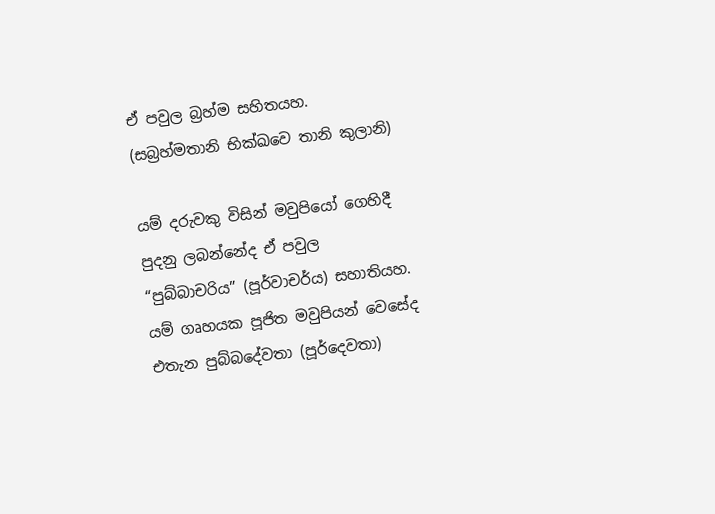ඒ පවුල බ්‍රහ්ම සහිතයහ. (සබ්‍රහ්මතානි භික්ඛවෙ තානි කුලානි)

යම් දරුවකු විසින් මවුපියෝ ගෙහිදී පුදනු ලබන්නේද ඒ පවුල “පුබ්බාචරිය” (පූර්වාචර්ය) සහාතියහ. යම් ගෘහයක පූජිත මවුපියන් වෙසේද එතැන පුබ්බදේවතා (පූර්දෙවතා)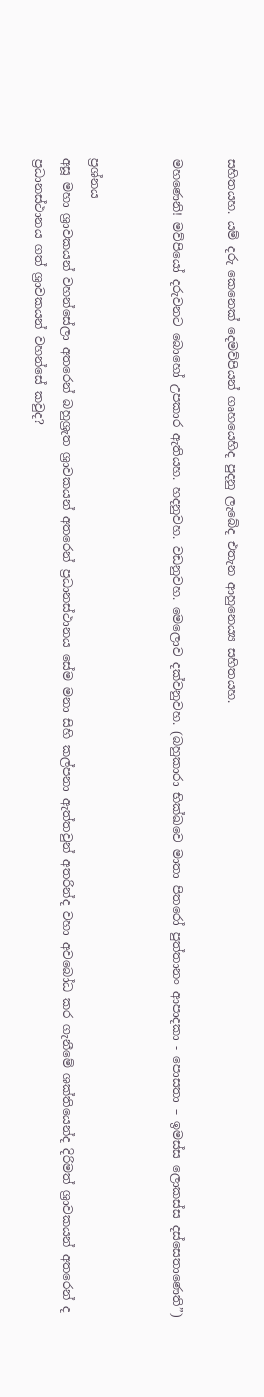සහිතයහ. යම් දරු කෙනෙක් දෙමව්පියන් ගෘහයෙහිද පුදනු ලැබේද එතැන ආහුනෙය්‍ය සහිතයහ.

මහණෙනි! මව්පියෝ දරුවනට බොහෝ උපකාර ඇතියහ. හදනුවහ. වඩනුවහ. මෙලොව දක්වනුවහ. (බහුකාරා භික්ඛවෙ මාතා පිතරෝ පුත්තානං ආපාදකා - පොසතා – ඉමස්ස ලොකස්ස දස්සෙතාණෙති”)


ප්‍රශ්නය
අසූ මහා ශ්‍රාවකයන් වහන්සේලා අතරෙන් බහුශ්‍රැත ශ්‍රාවකයන් අතරෙන් ප්‍රධානස්ථානය සේම මනා සිහි කල්පනා ඇත්තවුන් අතරින්ද වහා අවබෝධ කර ගැනීමේ ශක්තියෙන්ද දිරිමත් ශ්‍රාවකයන් අතරෙන් ද ප්‍රධානස්ථානය ගත් ශ්‍රාවකයන් වහන්සේ කවුද?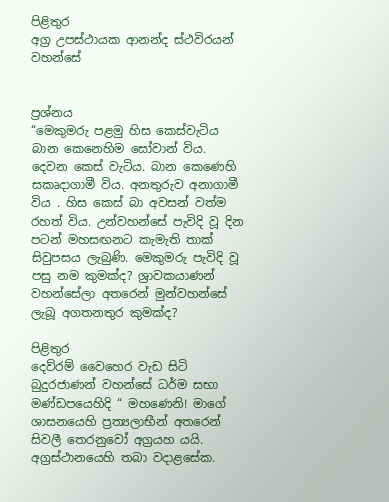පිළිතුර
අග්‍ර උපස්ථායක ආනන්ද ස්ථවිරයන් වහන්සේ


ප්‍රශ්නය
“මෙකුමරු පළමු හිස කෙස්වැටිය බාන කෙනෙහිම සෝවාන් විය. දෙවන කෙස් වැටිය. බාන කෙණෙහි සකෘදාගාමී විය. අනතුරුව අනාගාමී විය . හිස කෙස් බා අවසන් වත්ම රහත් විය. උන්වහන්සේ පැවිදි වූ දින පටන් මහසඟනට කැමැති තාක් සිවුපසය ලැබුණි. මෙකුමරු පැවිදි වූ පසු නම කුමක්ද? ශ්‍රාවකයාණන් වහන්සේලා අතරෙන් මුන්වහන්සේ ලැබූ අගතනතුර කුමක්ද?

පිළිතුර
දෙව්රම් වෛහෙර වැඩ සිටි බුදුරජාණන් වහන්සේ ධර්ම සභා මණ්ඩපයෙහිදි “ මහණෙනි! මාගේ ශාසනයෙහි ප්‍රත්‍යලාභීන් අතරෙන් සිවලී තෙරනුවෝ අග්‍රයහ යයි. අග්‍රස්ථානයෙහි තබා වදාළසේක.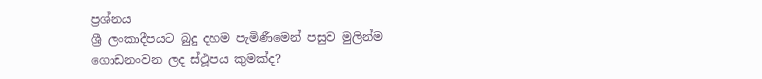ප්‍රශ්නය
ශ්‍රී ලංකාදීපයට බුදු දහම පැමිණීමෙන් පසුව මුලින්ම ගොඩනංවන ලද ස්ථූපය කුමක්ද?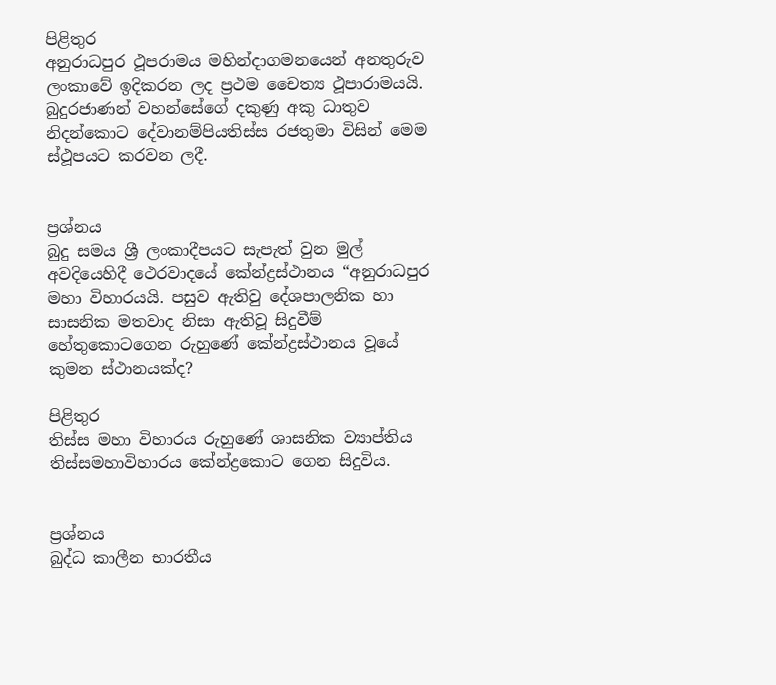පිළිතුර
අනුරාධපුර ථූපරාමය මහින්දාගමනයෙන් අනතුරුව ලංකාවේ ඉදිකරන ලද ප්‍රථම චෛත්‍ය ථූපාරාමයයි. බුදුරජාණන් වහන්සේගේ දකුණු අකු ධාතුව නිදන්කොට දේවානම්පියතිස්ස රජතුමා විසින් මෙම ස්ථූපයට කරවන ලදී.


ප්‍රශ්නය
බුදු සමය ශ්‍රී ලංකාදීපයට සැපැත් වුන මුල් අවදියෙහිදී ථෙරවාදයේ කේන්ද්‍රස්ථානය “අනුරාධපුර මහා විහාරයයි. පසුව ඇතිවු දේශපාලනික හා සාසනික මතවාද නිසා ඇතිවූ සිදුවීම් හේතුකොටගෙන රුහුණේ කේන්ද්‍රස්ථානය වූයේ කුමන ස්ථානයක්ද?

පිළිතුර
තිස්ස මහා විහාරය රුහුණේ ශාසනික ව්‍යාප්තිය තිස්සමහාවිහාරය කේන්ද්‍රකොට ගෙන සිදුවිය.


ප්‍රශ්නය
බුද්ධ කාලීන භාරතීය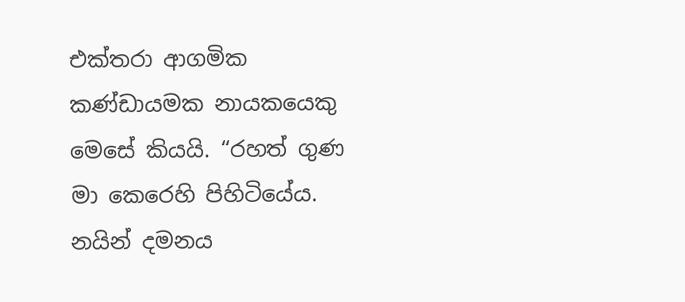එක්තරා ආගමික කණ්ඩායමක නායකයෙකු මෙසේ කියයි. “රහත් ගුණ මා කෙරෙහි පිහිටියේය. නයින් දමනය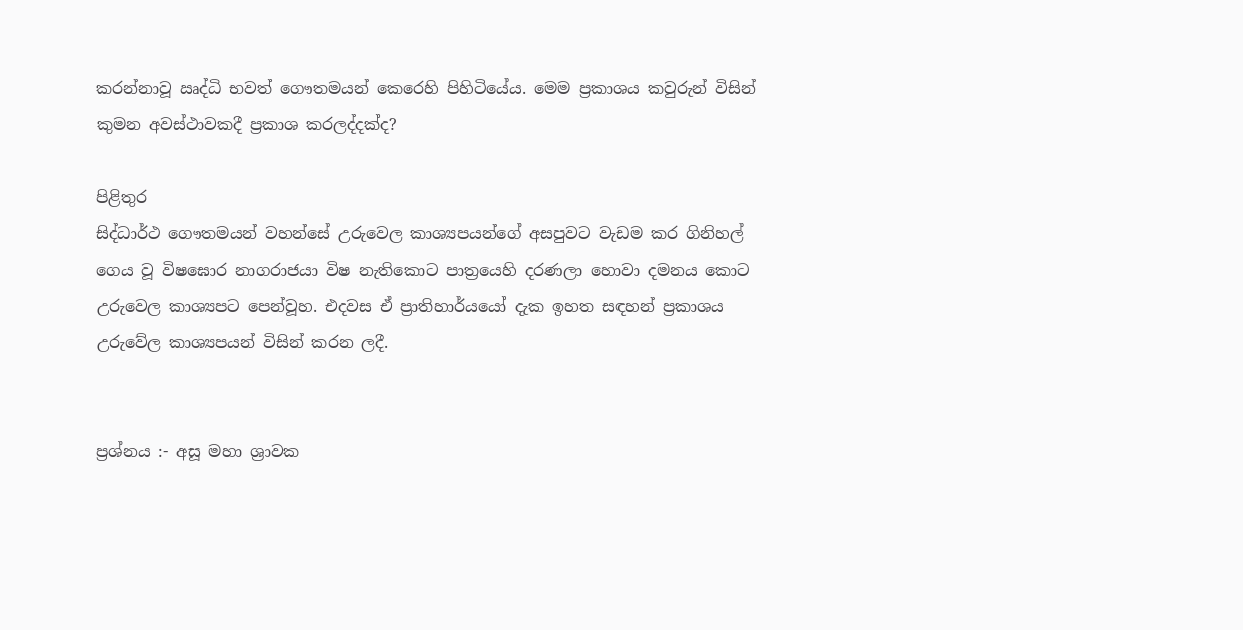කරන්නාවූ ඍද්ධි භවත් ගෞතමයන් කෙරෙහි පිහිටියේය. මෙම ප්‍රකාශය කවුරුන් විසින් කුමන අවස්ථාවකදී ප්‍රකාශ කරලද්දක්ද?

පිළිතුර
සිද්ධාර්ථ ගෞතමයන් වහන්සේ උරුවෙල කාශ්‍යපයන්ගේ අසපුවට වැඩම කර ගිනිහල් ගෙය වූ විෂඝොර නාගරාජයා විෂ නැතිකොට පාත්‍රයෙහි දරණලා හොවා දමනය කොට උරුවෙල කාශ්‍යපට පෙන්වූහ. එදවස ඒ ප්‍රාතිහාර්යයෝ දැක ඉහත සඳහන් ප්‍රකාශය උරුවේල කාශ්‍යපයන් විසින් කරන ලදී.


ප්‍රශ්නය :- අසූ මහා ශ්‍රාවක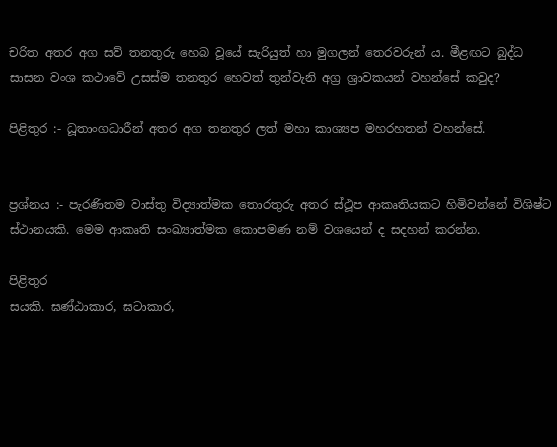චරිත අතර අග සව් තනතුරු හෙබ වූයේ සැරියුත් හා මුගලන් තෙරවරුන් ය. මීළඟට බුද්ධ සාසන වංශ කථාවේ උසස්ම තනතුර හෙවත් තුන්වැනි අග්‍ර ශ්‍රාවකයන් වහන්සේ කවුද?

පිළිතුර :- ධූතාංගධාරීන් අතර අග තනතුර ලත් මහා කාශ්‍යප මහරහතන් වහන්සේ.


ප්‍රශ්නය :- පැරණිතම වාස්තු විද්‍යාත්මක තොරතුරු අතර ස්ථූප ආකෘතියකට හිමිවන්නේ විශිෂ්ට ස්ථානයකි. මෙම ආකෘති සංඛ්‍යාත්මක කොපමණ නම් වශයෙන් ද සදහන් කරන්න.

පිළිතුර
සයකි. ඝණ්ඨාකාර, ඝටාකාර,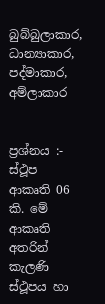බුබ්බුලාකාර, ධාන්‍යාකාර, පද්මාකාර, අම්ලාකාර


ප්‍රශ්නය :- ස්ථූප ආකෘති 06 කි. මේ ආකෘති අතරින් කැලණි ස්ථූපය හා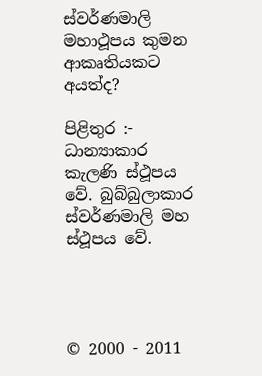ස්වර්ණමාලි මහාථූපය කුමන ආකෘතියකට අයත්ද?

පිළිතුර :- ධාන්‍යාකාර කැලණි ස්ථූපය වේ. බුබ්බුලාකාර ස්වර්ණමාලි මහ ස්ථූපය වේ.




© 2000 - 2011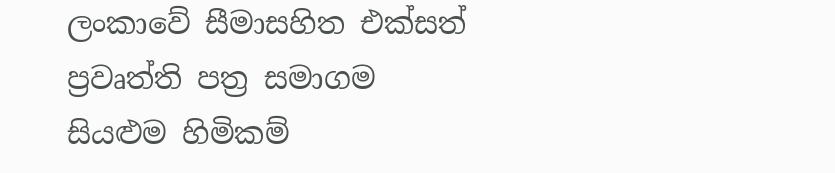ලංකාවේ සීමාසහිත එක්සත් ප්‍රවෘත්ති පත්‍ර සමාගම
සියළුම හිමිකම්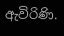ඇවිරිණි.